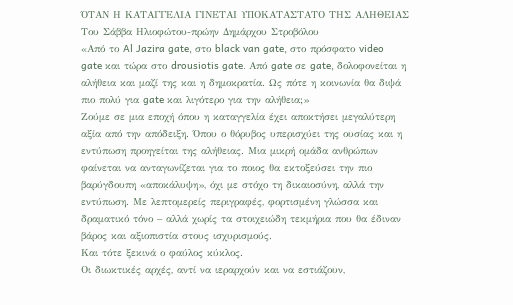ΌΤΑΝ Η ΚΑΤΑΓΓΕΛΙΑ ΓΙΝΕΤΑΙ ΥΠΟΚΑΤΑΣΤΑΤΟ ΤΗΣ ΑΛΗΘΕΙΑΣ Του Σάββα Ηλιοφώτου-πρώην Δημάρχου Στροβόλου
«Από το Al Jazira gate, στο black van gate, στο πρόσφατο video gate και τώρα στο drousiotis gate. Από gate σε gate, δολοφονείται η αλήθεια και μαζί της και η δημοκρατία. Ως πότε η κοινωνία θα διψά πιο πολύ για gate και λιγότερο για την αλήθεια;»
Ζούμε σε μια εποχή όπου η καταγγελία έχει αποκτήσει μεγαλύτερη αξία από την απόδειξη. Όπου ο θόρυβος υπερισχύει της ουσίας και η εντύπωση προηγείται της αλήθειας. Μια μικρή ομάδα ανθρώπων φαίνεται να ανταγωνίζεται για το ποιος θα εκτοξεύσει την πιο βαρύγδουπη «αποκάλυψη», όχι με στόχο τη δικαιοσύνη, αλλά την εντύπωση. Με λεπτομερείς περιγραφές, φορτισμένη γλώσσα και δραματικό τόνο – αλλά χωρίς τα στοιχειώδη τεκμήρια που θα έδιναν βάρος και αξιοπιστία στους ισχυρισμούς.
Και τότε ξεκινά ο φαύλος κύκλος.
Οι διωκτικές αρχές, αντί να ιεραρχούν και να εστιάζουν,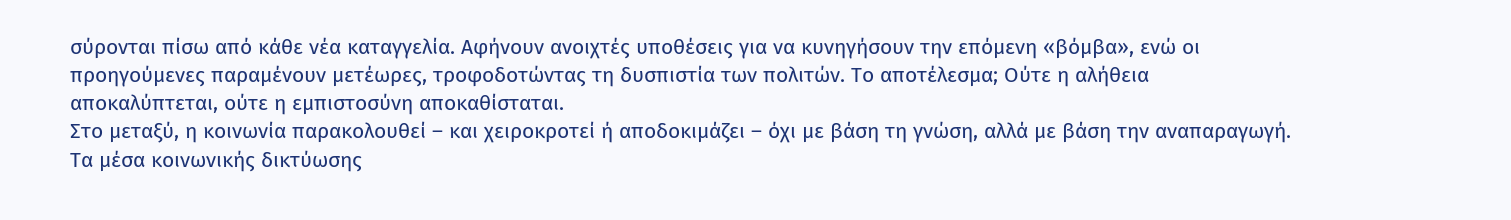σύρονται πίσω από κάθε νέα καταγγελία. Αφήνουν ανοιχτές υποθέσεις για να κυνηγήσουν την επόμενη «βόμβα», ενώ οι προηγούμενες παραμένουν μετέωρες, τροφοδοτώντας τη δυσπιστία των πολιτών. Το αποτέλεσμα; Ούτε η αλήθεια αποκαλύπτεται, ούτε η εμπιστοσύνη αποκαθίσταται.
Στο μεταξύ, η κοινωνία παρακολουθεί – και χειροκροτεί ή αποδοκιμάζει – όχι με βάση τη γνώση, αλλά με βάση την αναπαραγωγή. Τα μέσα κοινωνικής δικτύωσης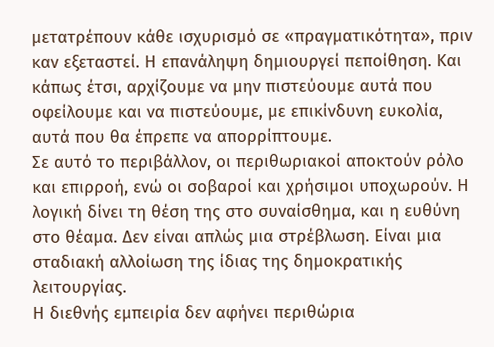μετατρέπουν κάθε ισχυρισμό σε «πραγματικότητα», πριν καν εξεταστεί. Η επανάληψη δημιουργεί πεποίθηση. Και κάπως έτσι, αρχίζουμε να μην πιστεύουμε αυτά που οφείλουμε και να πιστεύουμε, με επικίνδυνη ευκολία, αυτά που θα έπρεπε να απορρίπτουμε.
Σε αυτό το περιβάλλον, οι περιθωριακοί αποκτούν ρόλο και επιρροή, ενώ οι σοβαροί και χρήσιμοι υποχωρούν. Η λογική δίνει τη θέση της στο συναίσθημα, και η ευθύνη στο θέαμα. Δεν είναι απλώς μια στρέβλωση. Είναι μια σταδιακή αλλοίωση της ίδιας της δημοκρατικής λειτουργίας.
Η διεθνής εμπειρία δεν αφήνει περιθώρια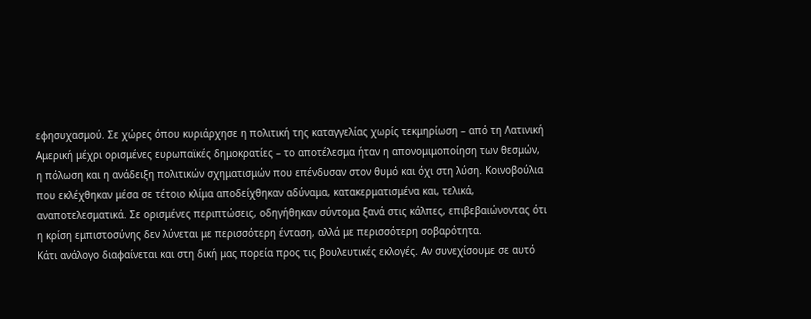εφησυχασμού. Σε χώρες όπου κυριάρχησε η πολιτική της καταγγελίας χωρίς τεκμηρίωση – από τη Λατινική Αμερική μέχρι ορισμένες ευρωπαϊκές δημοκρατίες – το αποτέλεσμα ήταν η απονομιμοποίηση των θεσμών, η πόλωση και η ανάδειξη πολιτικών σχηματισμών που επένδυσαν στον θυμό και όχι στη λύση. Κοινοβούλια που εκλέχθηκαν μέσα σε τέτοιο κλίμα αποδείχθηκαν αδύναμα, κατακερματισμένα και, τελικά, αναποτελεσματικά. Σε ορισμένες περιπτώσεις, οδηγήθηκαν σύντομα ξανά στις κάλπες, επιβεβαιώνοντας ότι η κρίση εμπιστοσύνης δεν λύνεται με περισσότερη ένταση, αλλά με περισσότερη σοβαρότητα.
Κάτι ανάλογο διαφαίνεται και στη δική μας πορεία προς τις βουλευτικές εκλογές. Αν συνεχίσουμε σε αυτό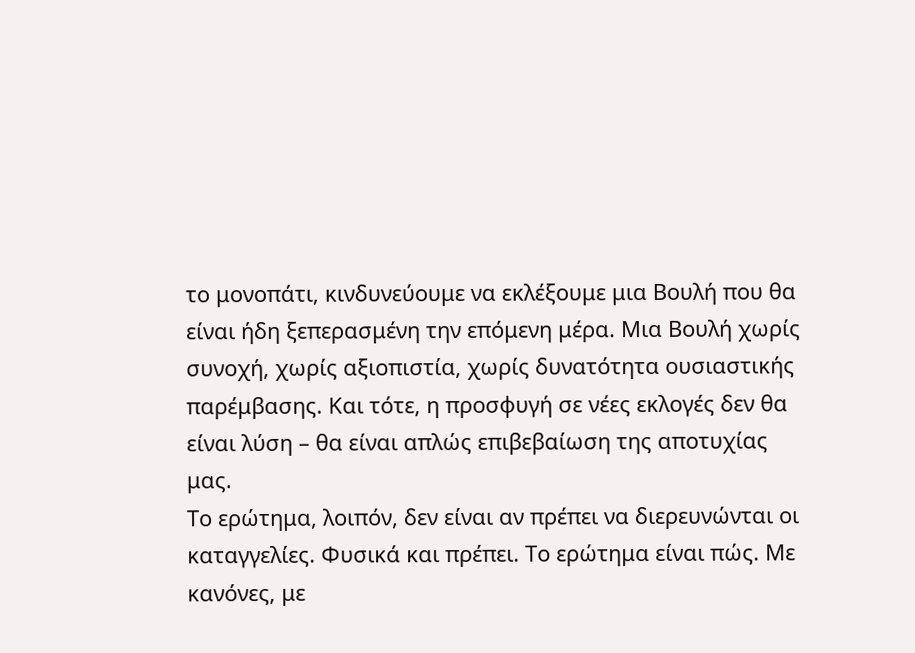το μονοπάτι, κινδυνεύουμε να εκλέξουμε μια Βουλή που θα είναι ήδη ξεπερασμένη την επόμενη μέρα. Μια Βουλή χωρίς συνοχή, χωρίς αξιοπιστία, χωρίς δυνατότητα ουσιαστικής παρέμβασης. Και τότε, η προσφυγή σε νέες εκλογές δεν θα είναι λύση – θα είναι απλώς επιβεβαίωση της αποτυχίας μας.
Το ερώτημα, λοιπόν, δεν είναι αν πρέπει να διερευνώνται οι καταγγελίες. Φυσικά και πρέπει. Το ερώτημα είναι πώς. Με κανόνες, με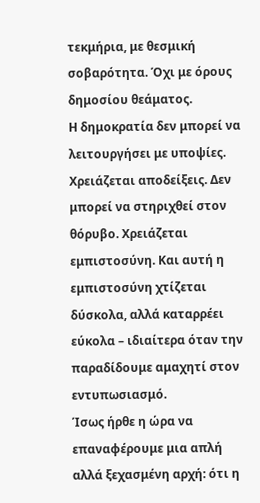τεκμήρια, με θεσμική σοβαρότητα. Όχι με όρους δημοσίου θεάματος.
Η δημοκρατία δεν μπορεί να λειτουργήσει με υποψίες. Χρειάζεται αποδείξεις. Δεν μπορεί να στηριχθεί στον θόρυβο. Χρειάζεται εμπιστοσύνη. Και αυτή η εμπιστοσύνη χτίζεται δύσκολα, αλλά καταρρέει εύκολα – ιδιαίτερα όταν την παραδίδουμε αμαχητί στον εντυπωσιασμό.
Ίσως ήρθε η ώρα να επαναφέρουμε μια απλή αλλά ξεχασμένη αρχή: ότι η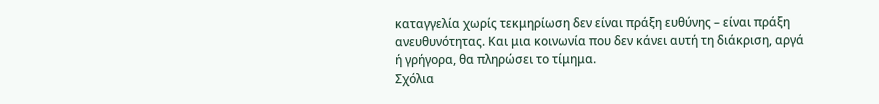καταγγελία χωρίς τεκμηρίωση δεν είναι πράξη ευθύνης – είναι πράξη ανευθυνότητας. Και μια κοινωνία που δεν κάνει αυτή τη διάκριση, αργά ή γρήγορα, θα πληρώσει το τίμημα.
Σχόλια